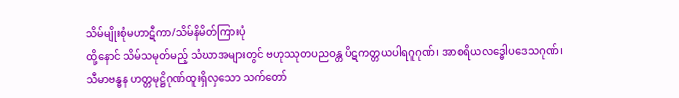သိမ်မျိုးစုံမဟာဋီကာ/သိမ်နိမိတ်ကြားပုံ
ထို့နောင် သိမ်သမုတ်မည့် သံဃာအများတွင် ဗဟုဿုတပညဝန္တ ပိဋကတ္တယပါရဂူဂုဏ်၊ အာစရိယလဒ္ဓေါပဒေသဂုဏ်၊ သီမာဗန္ဓန ဟတ္တမုဋ္ဌိဂုဏ်ထူးရှိလှသော သက်တော်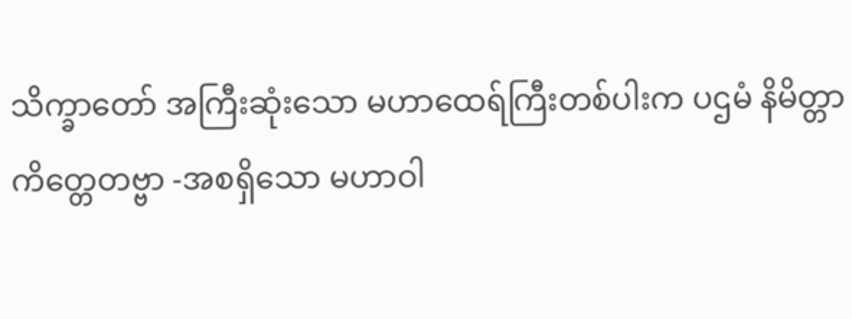သိက္ခာတော် အကြီးဆုံးသော မဟာထေရ်ကြီးတစ်ပါးက ပဌမံ နိမိတ္တာ ကိတ္တေတဗ္ဗာ -အစရှိသော မဟာဝါ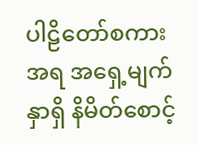ပါဠိတော်စကားအရ အရှေ့မျက်နှာရှိ နိမိတ်စောင့်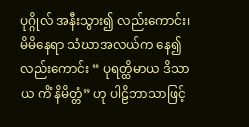ပုဂ္ဂိုလ် အနီးသွား၍ လည်းကောင်း၊ မိမိနေရာ သံဃာအလယ်က နေ၍လည်းကောင်း “ ပုရတ္ထိမာယ ဒိသာယ ကိံ နိမိတ္တံ” ဟု ပါဠိဘာသာဖြင့်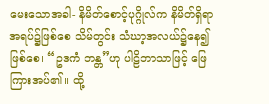မေးသောအခါ- နိမိတ်စောင့်ပုဂ္ဂိုလ်က နိမိတ်ရှိရာ အရပ်၌ဖြစ်စေ သိမ်တွင်း သံဃာ့အလယ်၌နေ၍ ဖြစ်စေ၊ “ဥဒကံ ဘန္တ”ဟု ပါဠိဘာသာဖြင့် ဖြေကြားအပ်၏။ ထို့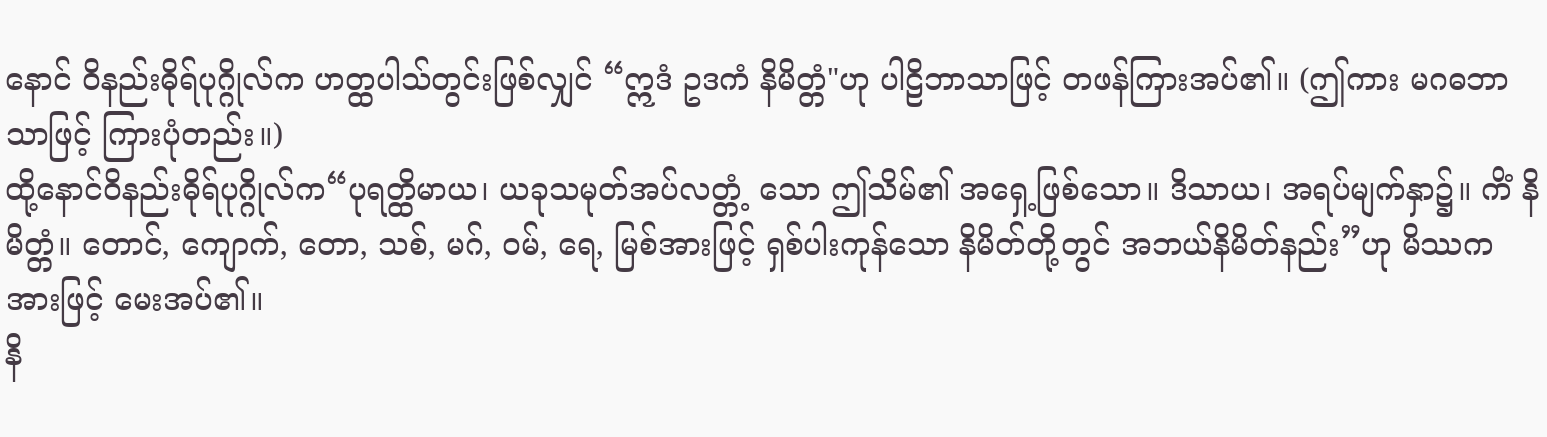နောင် ဝိနည်းဓိုရ်ပုဂ္ဂိုလ်က ဟတ္ထပါသ်တွင်းဖြစ်လျှင် “ဣဒံ ဥဒကံ နိမိတ္တံ"ဟု ပါဠိဘာသာဖြင့် တဖန်ကြားအပ်၏။ (ဤကား မဂဓဘာသာဖြင့် ကြားပုံတည်း။)
ထို့နောင်ဝိနည်းဓိုရ်ပုဂ္ဂိုလ်က“ပုရတ္ထိမာယ၊ ယခုသမုတ်အပ်လတ္တံ့ သော ဤသိမ်၏ အရှေ့ဖြစ်သော။ ဒိသာယ၊ အရပ်မျက်နှာ၌။ ကိံ နိမိတ္တံ။ တောင်, ကျောက်, တော, သစ်, မဂ်, ဝမ်, ရေ, မြစ်အားဖြင့် ရှစ်ပါးကုန်သော နိမိတ်တို့တွင် အဘယ်နိမိတ်နည်း”ဟု မိဿကအားဖြင့် မေးအပ်၏။
နိ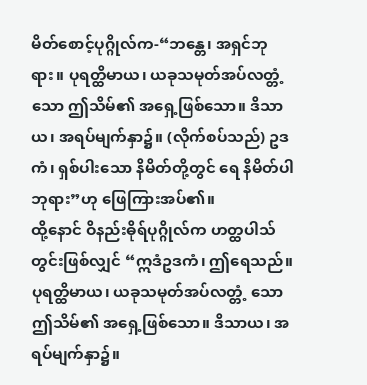မိတ်စောင့်ပုဂ္ဂိုလ်က-“ဘန္တေ၊ အရှင်ဘုရား။ ပုရတ္ထိမာယ၊ ယခုသမုတ်အပ်လတ္တံ့ သော ဤသိမ်၏ အရှေ့ဖြစ်သော။ ဒိသာယ၊ အရပ်မျက်နှာ၌။ (လိုက်စပ်သည်) ဥဒကံ၊ ရှစ်ပါးသော နိမိတ်တို့တွင် ရေ နိမိတ်ပါဘုရား”ဟု ဖြေကြားအပ်၏။
ထို့နောင် ဝိနည်းဓိုရ်ပုဂ္ဂိုလ်က ဟတ္ထပါသ်တွင်းဖြစ်လျှင် “ဣဒံဥဒကံ၊ ဤရေသည်။ ပုရတ္ထိမာယ၊ ယခုသမုတ်အပ်လတ္တံ့ သော ဤသိမ်၏ အရှေ့ဖြစ်သော။ ဒိသာယ၊ အရပ်မျက်နှာ၌။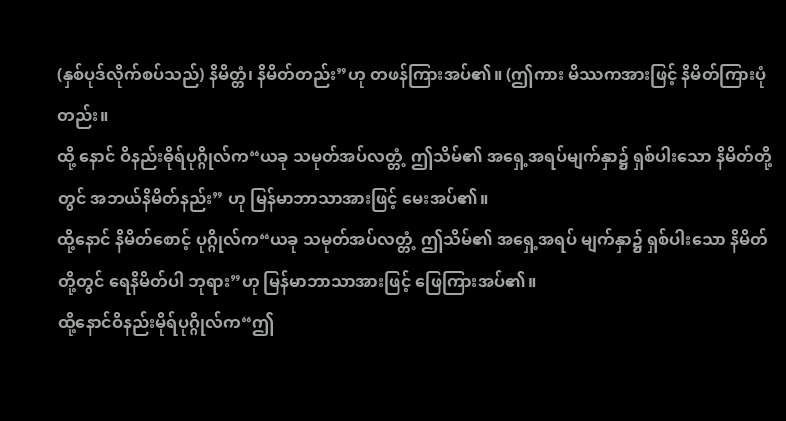(နှစ်ပုဒ်လိုက်စပ်သည်) နိမိတ္တံ၊ နိမိတ်တည်း”ဟု တဖန်ကြားအပ်၏။ (ဤကား မိဿကအားဖြင့် နိမိတ်ကြားပုံတည်း။
ထို့ နောင် ဝိနည်းဓိုရ်ပုဂ္ဂိုလ်က“ယခု သမုတ်အပ်လတ္တံ့ ဤသိမ်၏ အရှေ့အရပ်မျက်နှာ၌ ရှစ်ပါးသော နိမိတ်တို့တွင် အဘယ်နိမိတ်နည်း” ဟု မြန်မာဘာသာအားဖြင့် မေးအပ်၏။
ထို့နောင် နိမိတ်စောင့် ပုဂ္ဂိုလ်က“ယခု သမုတ်အပ်လတ္တံ့ ဤသိမ်၏ အရှေ့အရပ် မျက်နှာ၌ ရှစ်ပါးသော နိမိတ်တို့တွင် ရေနိမိတ်ပါ ဘုရား”ဟု မြန်မာဘာသာအားဖြင့် ဖြေကြားအပ်၏။
ထို့နောင်ဝိနည်းမိုရ်ပုဂ္ဂိုလ်က“ဤ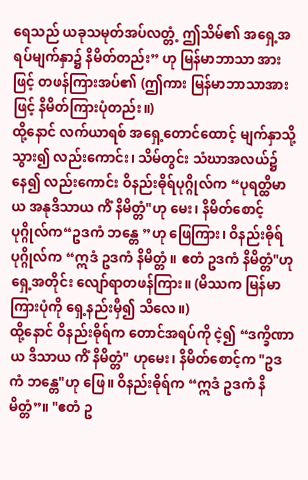ရေသည် ယခုသမုတ်အပ်လတ္တံ့ ဤသိမ်၏ အရှေ့အရပ်မျက်နှာ၌ နိမိတ်တည်း” ဟု မြန်မာဘာသာ အားဖြင့် တဖန်ကြားအပ်၏ (ဤကား မြန်မာဘာသာအားဖြင့် နိမိတ်ကြားပုံတည်း။)
ထို့နောင် လက်ယာရစ် အရှေ့တောင်ထောင့် မျက်နှာသို့ သွား၍ လည်းကောင်း၊ သိမ်တွင်း သံဃာအလယ်၌နေ၍ လည်းကောင်း ဝိနည်းဓိုရ်ပုဂ္ဂိုလ်က “ပုရတ္ထိမာယ အနုဒိသာယ ကိံ နိမိတ္တံ"ဟု မေး၊ နိမိတ်စောင့်ပုဂ္ဂိုလ်က“ဥဒကံ ဘန္တေ ”ဟု ဖြေကြား၊ ဝိနည်းဓိုရ်ပုဂ္ဂိုလ်က “ဣဒံ ဥဒကံ နိမိတ္တံ။ ဧတံ ဥဒကံ နိမိတ္တံ"ဟု ရှေ့အတိုင်း လျော်ရာတဖန်ကြား။ (မိဿက မြန်မာ ကြားပုံကို ရှေ့နည်းမှီ၍ သိလေ။)
ထို့နောင် ဝိနည်းဓိုရ်က တောင်အရပ်ကို ငဲ့၍ “ဒက္ခိဏာယ ဒိသာယ ကိံ နိမိတ္တံ" ဟုမေး၊ နိမိတ်စောင့်က "ဥဒကံ ဘန္တေ"ဟု ဖြေ။ ဝိနည်းဓိုရ်က “ဣဒံ ဥဒကံ နိမိတ္တံ”။ "ဧတံ ဥ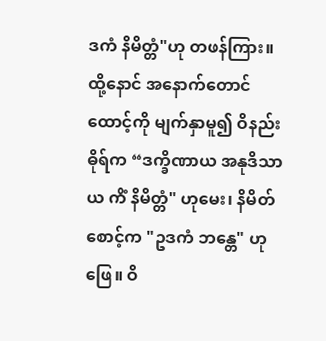ဒကံ နိမိတ္တံ"ဟု တဖန်ကြား။
ထို့နောင် အနောက်တောင်ထောင့်ကို မျက်နှာမူ၍ ဝိနည်းဓိုရ်က “ဒက္ခိဏာယ အနုဒိသာယ ကိံ နိမိတ္တံ" ဟုမေး၊ နိမိတ်စောင့်က "ဥဒကံ ဘန္တေ" ဟု ဖြေ။ ဝိ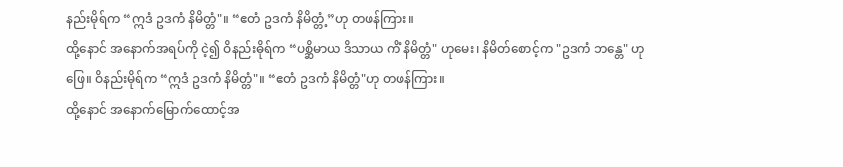နည်းမိုရ်က “ဣဒံ ဥဒကံ နိမိတ္တံ"။ “ဧတံ ဥဒကံ နိမိတ္တံ့”ဟု တဖန်ကြား။
ထို့နောင် အနောက်အရပ်ကို ငဲ့၍ ဝိနည်းဓိုရ်က “ပစ္ဆိမာယ ဒိသာယ ကိံ နိမိတ္တံ" ဟုမေး၊ နိမိတ်စောင့်က "ဥဒကံ ဘန္တေ" ဟု ဖြေ။ ဝိနည်းမိုရ်က “ဣဒံ ဥဒကံ နိမိတ္တံ"။ “ဧတံ ဥဒကံ နိမိတ္တံ"ဟု တဖန်ကြား။
ထို့နောင် အနောက်မြောက်ထောင့်အ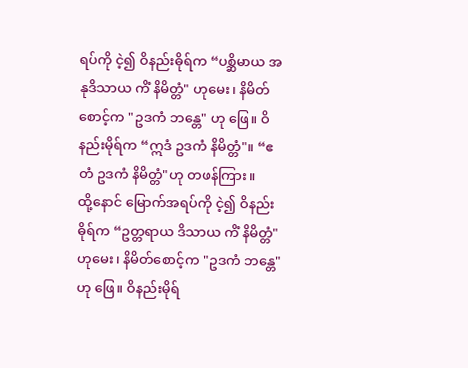ရပ်ကို ငဲ့၍ ဝိနည်းဓိုရ်က “ပစ္ဆိမာယ အနုဒိသာယ ကိံ နိမိတ္တံ" ဟုမေး၊ နိမိတ်စောင့်က "ဥဒကံ ဘန္တေ" ဟု ဖြေ။ ဝိနည်းမိုရ်က “ဣဒံ ဥဒကံ နိမိတ္တံ"။ “ဧတံ ဥဒကံ နိမိတ္တံ"ဟု တဖန်ကြား။
ထို့နောင် မြောက်အရပ်ကို ငဲ့၍ ဝိနည်းဓိုရ်က “ဥတ္တရာယ ဒိသာယ ကိံ နိမိတ္တံ" ဟုမေး၊ နိမိတ်စောင့်က "ဥဒကံ ဘန္တေ" ဟု ဖြေ။ ဝိနည်းမိုရ်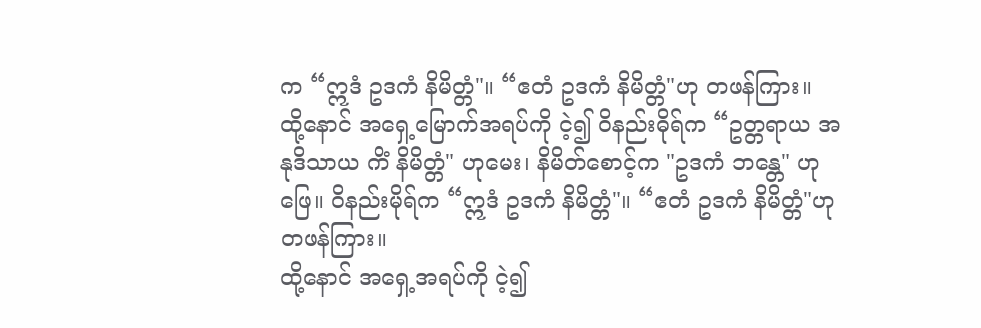က “ဣဒံ ဥဒကံ နိမိတ္တံ"။ “ဧတံ ဥဒကံ နိမိတ္တံ"ဟု တဖန်ကြား။
ထို့နောင် အရှေ့မြောက်အရပ်ကို ငဲ့၍ ဝိနည်းဓိုရ်က “ဥတ္တရာယ အနုဒိသာယ ကိံ နိမိတ္တံ" ဟုမေး၊ နိမိတ်စောင့်က "ဥဒကံ ဘန္တေ" ဟု ဖြေ။ ဝိနည်းမိုရ်က “ဣဒံ ဥဒကံ နိမိတ္တံ"။ “ဧတံ ဥဒကံ နိမိတ္တံ"ဟု တဖန်ကြား။
ထို့နောင် အရှေ့အရပ်ကို ငဲ့၍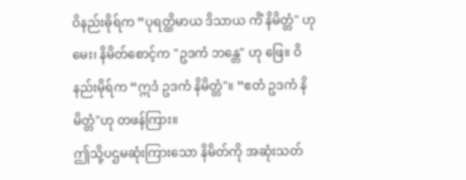ဝိနည်းဓိုရ်က “ပုရတ္ထိမာယ ဒိသာယ ကိံ နိမိတ္တံ" ဟုမေး၊ နိမိတ်စောင့်က "ဥဒကံ ဘန္တေ" ဟု ဖြေ။ ဝိနည်းမိုရ်က “ဣဒံ ဥဒကံ နိမိတ္တံ"။ “ဧတံ ဥဒကံ နိမိတ္တံ"ဟု တဖန်ကြား။
ဤသို့ပဌမဆုံးကြားသော နိမိတ်ကို အဆုံးသတ်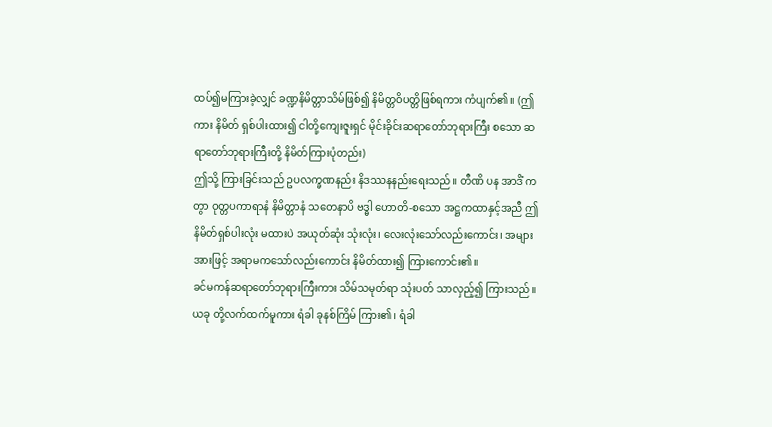ထပ်၍မကြားခဲ့လျှင် ခဏ္ဍနိမိတ္တာသိမ်ဖြစ်၍ နိမိတ္တဝိပတ္တိဖြစ်ရကား ကံပျက်၏။ (ဤကား နိမိတ် ရှစ်ပါးထား၍ ငါတို့ကျေးဇူးရှင် မိုင်းခိုင်းဆရာတော်ဘုရားကြီး စသော ဆရာတော်ဘုရားကြီးတို့ နိမိတ်ကြားပုံတည်း)
ဤသို့ ကြားခြင်းသည် ဥပလက္ခဏနည်း နိဒဿနနည်းရေးသည်။ တီဏိ ပန အာဒိံ ကတွာ ဝုတ္တပကာရာနံ နိမိတ္တာနံ သတေနာပိ ဗဒ္ဓါ ဟောတိ-စသော အဋ္ဌကထာနှင့်အညီ ဤ နိမိတ်ရှစ်ပါးလုံး မထားပဲ အယုတ်ဆုံး သုံးလုံး၊ လေးလုံးသော်လည်းကောင်း၊ အများအားဖြင့် အရာမကသော်လည်းကောင်း နိမိတ်ထား၍ ကြားကောင်း၏။
ခင်မကန်ဆရာတော်ဘုရားကြီးကား သိမ်သမုတ်ရာ သုံးပတ် သာလှည့်၍ ကြားသည်။ ယခု တို့လက်ထက်မူကား ရံခါ ခုနစ်ကြိမ် ကြား၏၊ ရံခါ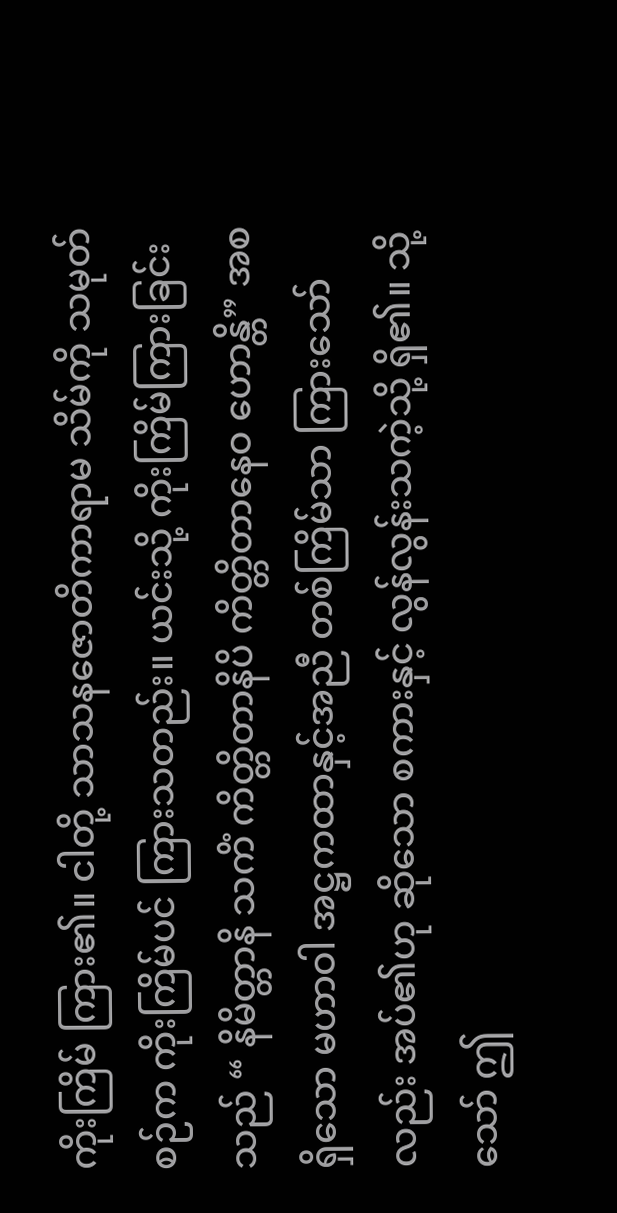ကိုးကြိမ် ကြား၏။ ငါတို့ သာသနဇောတိကာရာမ သိမ်ကို သမုတ်စဉ်က ကိုးကြိမ်ပင် ကြားသတည်း။ ယင်းသို့ ကိုးကြိမ်ကြားခြင်းသည် “ နိမိတ္တာနိ သကိံ ကိတ္တိတာနိပိ ကိတ္တိတာနေဝ ဟောန္တိ” အစရှိသော မဟာဝါ အဋ္ဌကထာနှင့်အညီ တစ်ကြိမ်သာ ကြားသော်လည်း အပ်၏ဟု ဆိုသော စကားနှင့် လွန်လွန်းသကဲ့သို့ ရှိ၏။ သို့သော် ဤ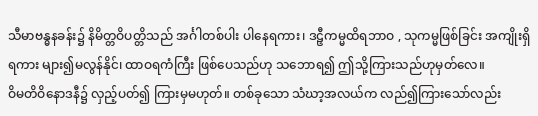သီမာဗန္ဓနခန်း၌ နိမိတ္တဝိပတ္တိသည် အင်္ဂါတစ်ပါး ပါနေရကား၊ ဒဠှီကမ္မထိရဘာဝ , သုကမ္မဖြစ်ခြင်း အကျိုးရှိရကား များ၍မလွန်နိုင်၊ ထာဝရကံကြီး ဖြစ်ပေသည်ဟု သဘောရ၍ ဤသို့ကြားသည်ဟုမှတ်လေ။
ဝိမတိဝိနောဒနီ၌ လှည့်ပတ်၍ ကြားမှမဟုတ်။ တစ်ခုသော သံဃာ့အလယ်က လည်၍ကြားသော်လည်း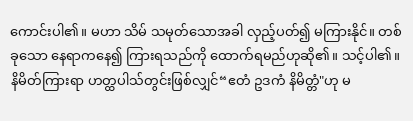ကောင်းပါ၏။ မဟာ သိမ် သမုတ်သောအခါ လှည့်ပတ်၍ မကြားနိုင်။ တစ်ခုသော နေရာကနေ၍ ကြားရသည်ကို ထောက်ရမည်ဟုဆို၏။ သင့်ပါ၏။ နိမိတ်ကြားရာ ဟတ္ထပါသ်တွင်းဖြစ်လျှင်“ဧတံ ဥဒကံ နိမိတ္တံ"ဟု မ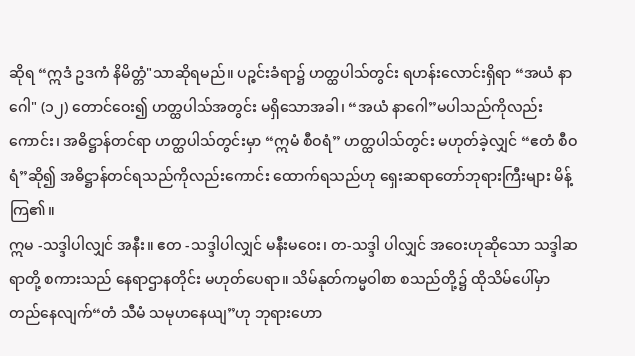ဆိုရ “ဣဒံ ဥဒကံ နိမိတ္တံ"သာဆိုရမည်။ ပဉ္စင်းခံရာ၌ ဟတ္ထပါသ်တွင်း ရဟန်းလောင်းရှိရာ “အယံ နာဂေါ" (၁၂) တောင်ဝေး၍ ဟတ္ထပါသ်အတွင်း မရှိသောအခါ၊ “အယံ နာဂေါ”မပါသည်ကိုလည်းကောင်း၊ အဓိဋ္ဌာန်တင်ရာ ဟတ္ထပါသ်တွင်းမှာ “ဣမံ စီဝရံ” ဟတ္ထပါသ်တွင်း မဟုတ်ခဲ့လျှင် “ဧတံ စီဝရံ”ဆို၍ အဓိဋ္ဌာန်တင်ရသည်ကိုလည်းကောင်း ထောက်ရသည်ဟု ရှေးဆရာတော်ဘုရားကြီးများ မိန့်ကြ၏။
ဣမ -သဒ္ဒါပါလျှင် အနီး။ ဧတ -သဒ္ဒါပါလျှင် မနီးမဝေး၊ တ-သဒ္ဒါ ပါလျှင် အဝေးဟုဆိုသော သဒ္ဒါဆရာတို့ စကားသည် နေရာဌာနတိုင်း မဟုတ်ပေရာ။ သိမ်နုတ်ကမ္မဝါစာ စသည်တို့၌ ထိုသိမ်ပေါ်မှာ တည်နေလျက်“တံ သီမံ သမုဟနေယျ”ဟု ဘုရားဟော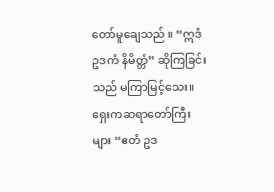တော်မူချေသည် ။ “ဣဒံ ဥဒကံ နိမိတ္တံ” ဆိုကြခြင်းသည် မကြာမြင့်သေး။ ရှေးကဆရာတော်ကြီးများ “ဧတံ ဥဒ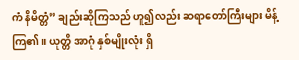ကံ နိမိတ္တံ” ချည်းဆိုကြသည် ဟူ၍လည်း ဆရာတော်ကြီးများ မိန့်ကြ၏။ ယုတ္တိ အာဂုံ နှစ်မျိုးလုံး ရှိ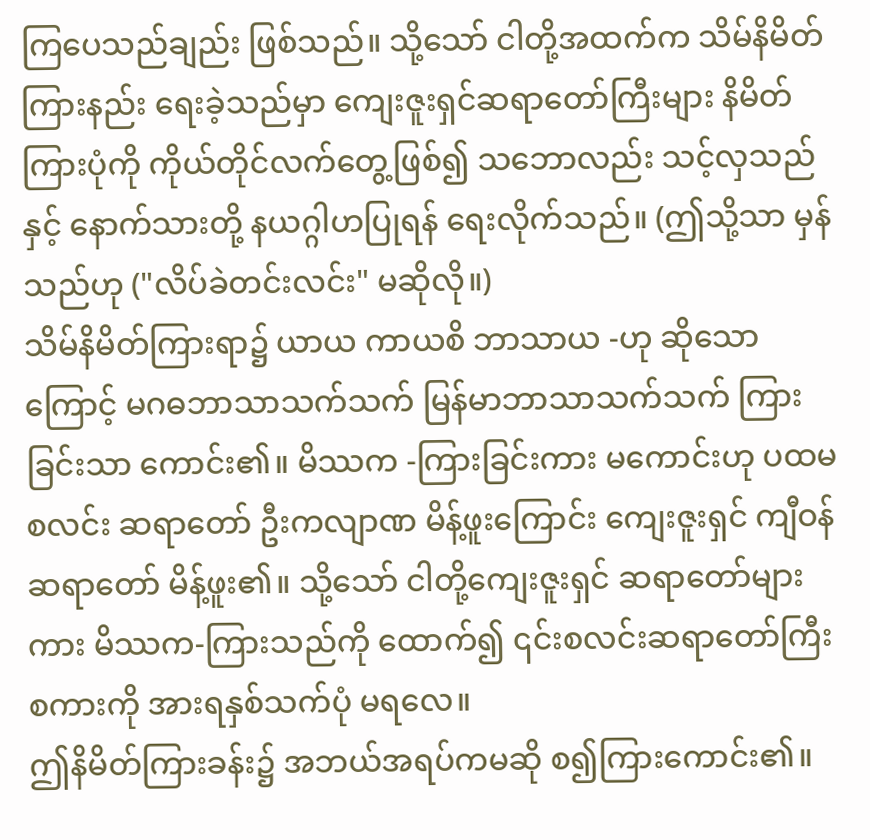ကြပေသည်ချည်း ဖြစ်သည်။ သို့သော် ငါတို့အထက်က သိမ်နိမိတ်ကြားနည်း ရေးခဲ့သည်မှာ ကျေးဇူးရှင်ဆရာတော်ကြီးများ နိမိတ်ကြားပုံကို ကိုယ်တိုင်လက်တွေ့ဖြစ်၍ သဘောလည်း သင့်လှသည်နှင့် နောက်သားတို့ နယဂ္ဂါဟပြုရန် ရေးလိုက်သည်။ (ဤသို့သာ မှန်သည်ဟု ("လိပ်ခဲတင်းလင်း" မဆိုလို။)
သိမ်နိမိတ်ကြားရာ၌ ယာယ ကာယစိ ဘာသာယ -ဟု ဆိုသော ကြောင့် မဂဓဘာသာသက်သက် မြန်မာဘာသာသက်သက် ကြားခြင်းသာ ကောင်း၏။ မိဿက -ကြားခြင်းကား မကောင်းဟု ပထမစလင်း ဆရာတော် ဦးကလျာဏ မိန့်ဖူးကြောင်း ကျေးဇူးရှင် ကျီဝန်ဆရာတော် မိန့်ဖူး၏။ သို့သော် ငါတို့ကျေးဇူးရှင် ဆရာတော်များကား မိဿက-ကြားသည်ကို ထောက်၍ ၎င်းစလင်းဆရာတော်ကြီး စကားကို အားရနှစ်သက်ပုံ မရလေ။
ဤနိမိတ်ကြားခန်း၌ အဘယ်အရပ်ကမဆို စ၍ကြားကောင်း၏။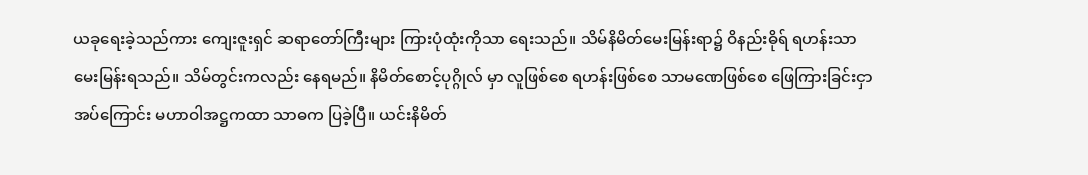ယခုရေးခဲ့သည်ကား ကျေးဇူးရှင် ဆရာတော်ကြီးများ ကြားပုံထုံးကိုသာ ရေးသည်။ သိမ်နိမိတ်မေးမြန်းရာ၌ ဝိနည်းဓိုရ် ရဟန်းသာ မေးမြန်းရသည်။ သိမ်တွင်းကလည်း နေရမည်။ နိမိတ်စောင့်ပုဂ္ဂိုလ် မှာ လူဖြစ်စေ ရဟန်းဖြစ်စေ သာမဏေဖြစ်စေ ဖြေကြားခြင်းငှာ အပ်ကြောင်း မဟာဝါအဋ္ဌကထာ သာဓက ပြခဲ့ပြီ။ ယင်းနိမိတ်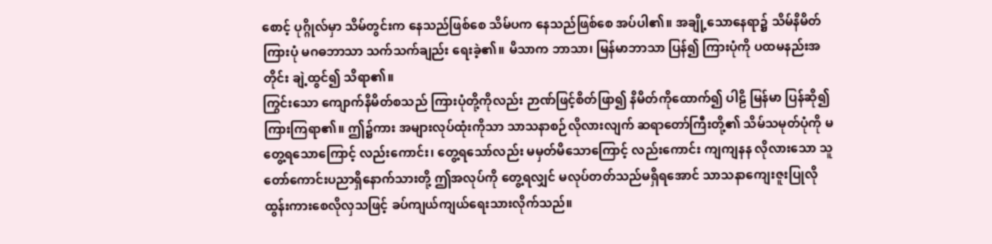စောင့် ပုဂ္ဂိုလ်မှာ သိမ်တွင်းက နေသည်ဖြစ်စေ သိမ်ပက နေသည်ဖြစ်စေ အပ်ပါ၏။ အချို့သောနေရာ၌ သိမ်နိမိတ်ကြားပုံ မဂဓဘာသာ သက်သက်ချည်း ရေးခဲ့၏။ မိသာက ဘာသာ၊ မြန်မာဘာသာ ပြန်၍ ကြားပုံကို ပထမနည်းအတိုင်း ချဲ့ထွင်၍ သိရာ၏။
ကြွင်းသော ကျောက်နိမိတ်စသည် ကြားပုံတို့ကိုလည်း ဉာဏ်ဖြင့်စိတ်ဖြာ၍ နိမိတ်ကိုထောက်၍ ပါဠိ မြန်မာ ပြန်ဆို၍ ကြားကြရာ၏။ ဤ၌ကား အများလုပ်ထုံးကိုသာ သာသနာစဉ်လိုလားလျက် ဆရာတော်ကြီးတို့၏ သိမ်သမုတ်ပုံကို မတွေ့ရသောကြောင့် လည်းကောင်း၊ တွေ့ရသော်လည်း မမှတ်မိသောကြောင့် လည်းကောင်း ကျကျနန လိုလားသော သူတော်ကောင်းပညာရှိနောက်သားတို့ ဤအလုပ်ကို တွေ့ရလျှင် မလုပ်တတ်သည်မရှိရအောင် သာသနာကျေးဇူးပြုလို ထွန်းကားစေလိုလှသဖြင့် ခပ်ကျယ်ကျယ်ရေးသားလိုက်သည်။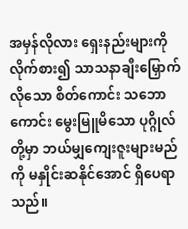အမှန်လိုလား ရှေးနည်းများကို လိုက်စား၍ သာသနာချီးမြှောက်လိုသော စိတ်ကောင်း သဘောကောင်း မွေးမြူမိသော ပုဂ္ဂိုလ်တို့မှာ ဘယ်မျှကျေးဇူးများမည်ကို မနှိုင်းဆနိုင်အောင် ရှိပေရာသည်။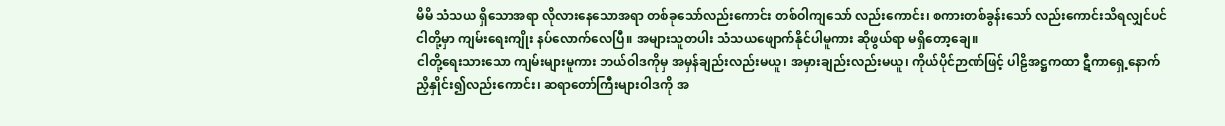မိမိ သံသယ ရှိသောအရာ လိုလားနေသောအရာ တစ်ခုသော်လည်းကောင်း တစ်ဝါကျသော် လည်းကောင်း၊ စကားတစ်ခွန်းသော် လည်းကောင်းသိရလျှင်ပင် ငါတို့မှာ ကျမ်းရေးကျိုး နပ်လောက်လေပြီ။ အများသူတပါး သံသယဖျောက်နိုင်ပါမူကား ဆိုဖွယ်ရာ မရှိတော့ချေ။
ငါတို့ရေးသားသော ကျမ်းများမူကား ဘယ်ဝါဒကိုမှ အမှန်ချည်းလည်းမယူ၊ အမှားချည်းလည်းမယူ၊ ကိုယ်ပိုင်ဉာဏ်ဖြင့် ပါဠိအဋ္ဌကထာ ဋီကာရှေ့နောက် ညှိနှိုင်း၍လည်းကောင်း၊ ဆရာတော်ကြီးများဝါဒကို အ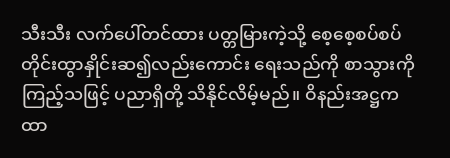သီးသီး လက်ပေါ်တင်ထား ပတ္တမြားကဲ့သို့ စေ့စေ့စပ်စပ် တိုင်းထွာနှိုင်းဆ၍လည်းကောင်း ရေးသည်ကို စာသွားကိုကြည့်သဖြင့် ပညာရှိတို့ သိနိုင်လိမ့်မည်။ ဝိနည်းအဋ္ဌကထာ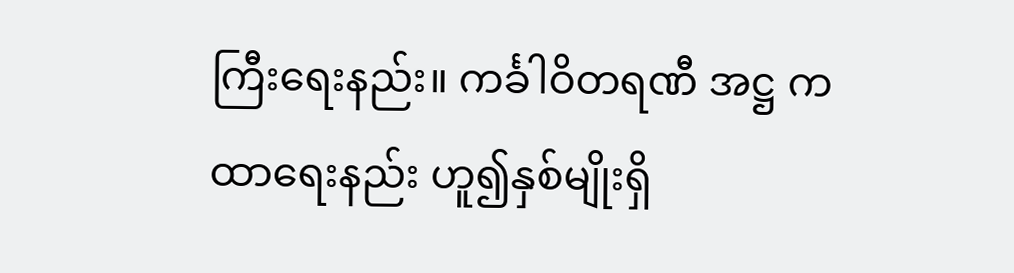ကြီးရေးနည်း။ ကင်္ခါဝိတရဏီ အဋ္ဌ ကထာရေးနည်း ဟူ၍နှစ်မျိုးရှိ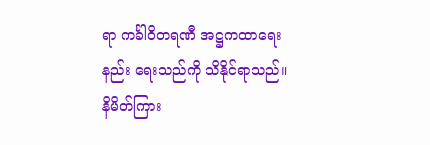ရာ ကင်္ခါဝိတရဏီ အဋ္ဌကထာရေးနည်း ရေးသည်ကို သိနိုင်ရာသည်။
နိမိတ်ကြား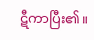ဋီကာပြီး၏။